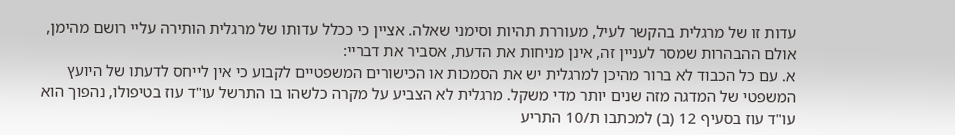עדות זו של מרגלית בהקשר לעיל, מעוררת תהיות וסימני שאלה. אציין כי ככלל עדותו של מרגלית הותירה עליי רושם מהימן, אולם ההבהרות שמסר לעניין זה, אינן מניחות את הדעת, אסביר את דבריי:
א. עם כל הכבוד לא ברור מהיכן למרגלית יש את הסמכות או הכישורים המשפטיים לקבוע כי אין לייחס לדעתו של היועץ המשפטי של המדגה מזה שנים יותר מדי משקל. מרגלית לא הצביע על מקרה כלשהו בו התרשל עו"ד עוז בטיפולו, נהפוך הוא עו"ד עוז בסעיף 12 (ב) למכתבו ת/10 התריע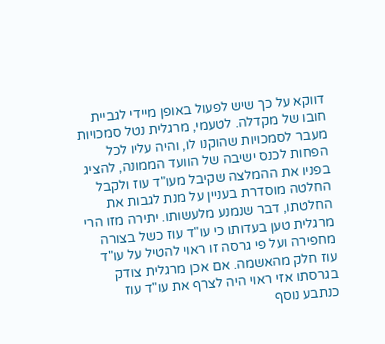דווקא על כך שיש לפעול באופן מיידי לגביית חובו של מקדלה. לטעמי, מרגלית נטל סמכויות מעבר לסמכויות שהוקנו לו, והיה עליו לכל הפחות לכנס ישיבה של הוועד הממונה, להציג בפניו את ההמלצה שקיבל מעו"ד עוז ולקבל החלטה מוסדרת בעניין על מנת לגבות את החלטתו, דבר שנמנע מלעשותו. יתירה מזו הרי מרגלית טען בעדותו כי עו"ד עוז כשל בצורה מחפירה ועל פי גרסה זו ראוי להטיל על עו"ד עוז חלק מהאשמה. אם אכן מרגלית צודק בגרסתו אזי ראוי היה לצרף את עו"ד עוז כנתבע נוסף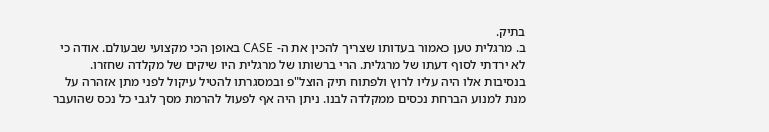בתיק.
ב. מרגלית טען כאמור בעדותו שצריך להכין את ה- CASE באופן הכי מקצועי שבעולם. אודה כי לא ירדתי לסוף דעתו של מרגלית. הרי ברשותו של מרגלית היו שיקים של מקלדה שחזרו. בנסיבות אלו היה עליו לרוץ ולפתוח תיק הוצל"פ ובמסגרתו להטיל עיקול לפני מתן אזהרה על מנת למנוע הברחת נכסים ממקלדה לבנו. ניתן היה אף לפעול להרמת מסך לגבי כל נכס שהועבר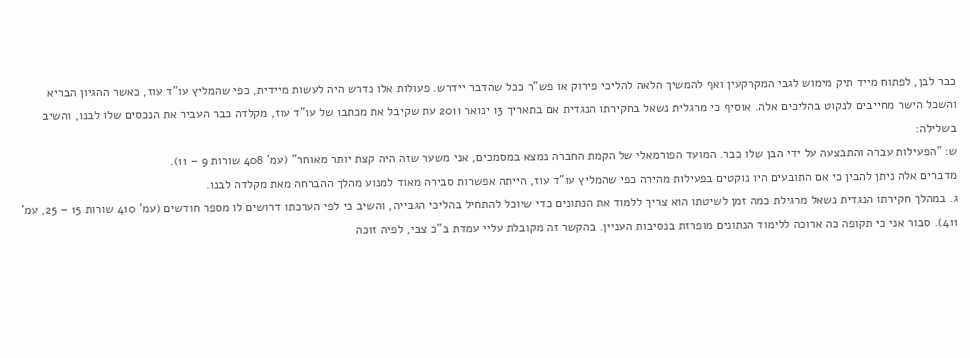כבר לבן, לפתוח מייד תיק מימוש לגבי המקרקעין ואף להמשיך הלאה להליכי פירוק או פש"ר ככל שהדבר יידרש. פעולות אלו נדרש היה לעשות מיידית, כפי שהמליץ עו"ד עוז, כאשר ההגיון הבריא והשכל הישר מחייבים לנקוט בהליכים אלה. אוסיף כי מרגלית נשאל בחקירתו הנגדית אם בתאריך 13 ינואר 2011 עת שקיבל את מכתבו של עו"ד עוז, מקלדה כבר העביר את הנכסים שלו לבנו, והשיב בשלילה:
ש: "הפעילות עברה והתבצעה על ידי הבן שלו כבר. המועד הפורמאלי של הקמת החברה נמצא במסמכים, אני משער שזה היה קצת יותר מאוחר" (עמ' 408 שורות 9 – 11).
מדברים אלה ניתן להבין כי אם התובעים היו נוקטים בפעילות מהירה כפי שהמליץ עו"ד עוז, הייתה אפשרות סבירה מאוד למנוע מהלך ההברחה מאת מקלדה לבנו.
ג. במהלך חקירתו הנגדית נשאל מרגילת כמה זמן לשיטתו הוא צריך ללמוד את הנתונים כדי שיוכל להתחיל בהליכי הגבייה, והשיב כי לפי הערכתו דרושים לו מספר חודשים (עמ' 410 שורות 15 – 25, עמ' 411). סבור אני כי תקופה כה ארוכה ללימוד הנתונים מופרזת בנסיבות העניין. בהקשר זה מקובלת עליי עמדת ב"כ צבי, לפיה זוכה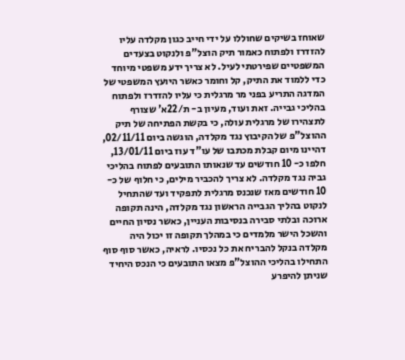שאוחז בשיקים שחוללו על ידי חייב כגון מקלדה עליו להזדרז ולפתוח כאמור תיק הוצל"פ ולנקוט בצעדים המשפטיים שפירטתי לעיל. לא צריך ידע משפטי מיוחד כדי ללמוד את התיק, קל וחומר כאשר היועץ המשפטי של המדגה התריע בפני מר מרגלית כי עליו להזדרז ולפתוח בהליכי גבייה. זאת ועוד, מעיון ב- ת/22א' שצורף לתצהירו של מרגלית עולה, כי בקשת הפתיחה של תיק ההוצל"פ של הקיבוץ נגד מקלדה, הוגשה ביום 02/11/11, דהיינו מיום קבלת מכתבו של עו"ד עוז ביום 13/01/11, חלפו כ- 10 חודשים עד שנאותו התובעים לפתוח בהליכי גביה נגד מקלדה. לא צריך להכביר מילים, כי חלוף של כ- 10 חודשים מאז שנכנס מרגלית לתפקיד ועד שהתחיל לנקוט בהליך הגבייה הראשון נגד מקלדה, הינה תקופה ארוכה ובלתי סבירה בנסיבות העניין, כאשר נסיון החיים והשכל הישר מלמדים כי במהלך תקופה זו יכול היה מקלדה בנקל להבריח את כל נכסיו. לראיה, כאשר סוף סוף התחילו בהליכי ההוצל"פ מצאו התובעים כי הנכס היחיד שניתן להיפרע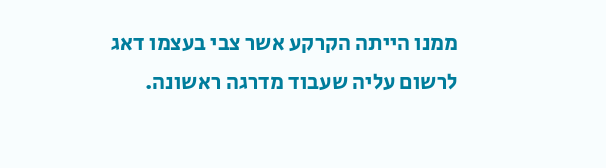ממנו הייתה הקרקע אשר צבי בעצמו דאג לרשום עליה שעבוד מדרגה ראשונה.